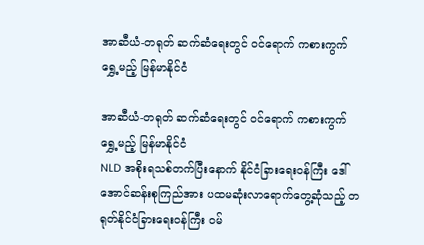အာဆီယံ-တရုတ် ဆက်ဆံရေးတွင် ၀င်ရောက် ကစားကွက်ရွှေ့မည့် မြန်မာနိုင်ငံ

အာဆီယံ-တရုတ် ဆက်ဆံရေးတွင် ၀င်ရောက် ကစားကွက်ရွှေ့မည့် မြန်မာနိုင်ငံ
NLD အစိုးရသစ်တက်ပြီးနောက် နိုင်ငံခြားရေးဝန်ကြီး ဒေါ်အောင်ဆန်းစုကြည်အား ပထမဆုံးလာရောက်တွေ့ဆုံသည့် တရုတ်နိုင်ငံခြားရေးဝန်ကြီး ဝမ်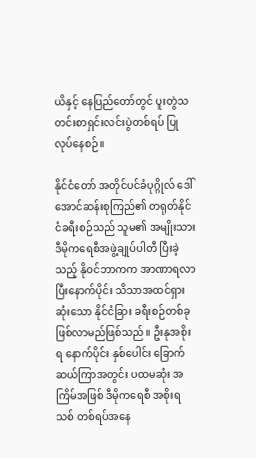ယိနှင့် နေပြည်တော်တွင် ပူးတွဲသတင်းစာရှင်းလင်းပွဲတစ်ရပ် ပြုလုပ်နေစဉ်။

နိုင်ငံတော် အတိုင်ပင်ခံပုဂ္ဂိုလ် ဒေါ်အောင်ဆန်းစုကြည်၏ တရုတ်နိုင်ငံခရီးစဉ်သည် သူမ၏ အမျိုးသား ဒီမိုကရေစီအဖွဲ့ချုပ်ပါတီ ပြီးခဲ့သည့် နိုဝင်ဘာကက အာဏာရလာပြီးနောက်ပိုင်း သိသာအထင်ရှားဆုံးသော နိုင်ငံခြား ခရီးစဉ်တစ်ခုဖြစ်လာမည်ဖြစ်သည်။ ဦးနုအစိုးရ နောက်ပိုင်း နှစ်ပေါင်း ခြောက်ဆယ်ကြာအတွင်း ပထမဆုံး အကြိမ်အဖြစ် ဒီမိုကရေစီ အစိုးရသစ် တစ်ရပ်အနေ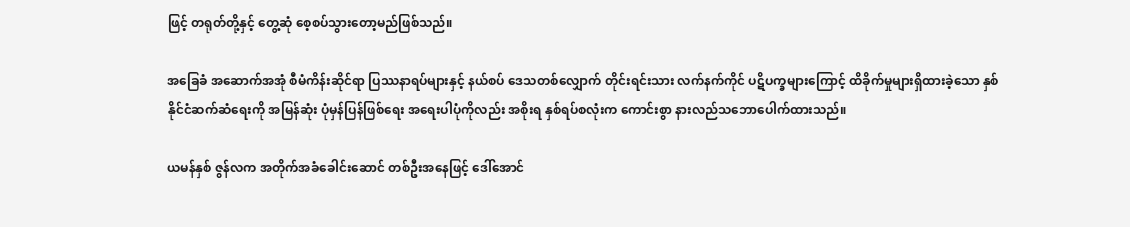ဖြင့် တရုတ်တို့နှင့် တွေ့ဆုံ စေ့စပ်သွားတော့မည်ဖြစ်သည်။

အခြေခံ အဆောက်အအုံ စီမံကိန်းဆိုင်ရာ ပြဿနာရပ်များနှင့် နယ်စပ် ဒေသတစ်လျှောက် တိုင်းရင်းသား လက်နက်ကိုင် ပဋိပက္ခများကြောင့် ထိခိုက်မှုများရှိထားခဲ့သော နှစ်နိုင်ငံဆက်ဆံရေးကို အမြန်ဆုံး ပုံမှန်ပြန်ဖြစ်ရေး အရေးပါပုံကိုလည်း အစိုးရ နှစ်ရပ်စလုံးက ကောင်းစွာ နားလည်သဘောပေါက်ထားသည်။

ယမန်နှစ် ဇွန်လက အတိုက်အခံခေါင်းဆောင် တစ်ဦးအနေဖြင့် ဒေါ်အောင်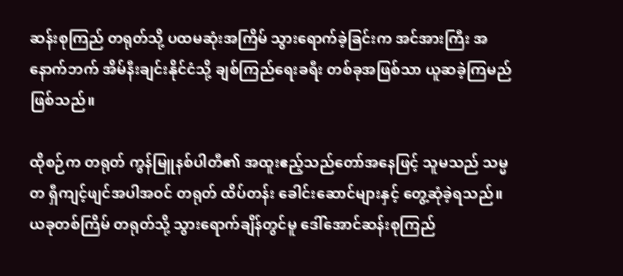ဆန်းစုကြည် တရုတ်သို့ ပထမဆုံးအကြိမ် သွားရောက်ခဲ့ခြင်းက အင်အားကြီး အနောက်ဘက် အိမ်နီးချင်းနိုင်ငံသို့ ချစ်ကြည်ရေးခရီး တစ်ခုအဖြစ်သာ ယူဆခဲ့ကြမည်ဖြစ်သည်။

ထိုစဉ်က တရုတ် ကွန်မြူနစ်ပါတီ၏ အထူးဧည့်သည်တော်အနေဖြင့် သူမသည် သမ္မတ ရှီကျင့်ဖျင်အပါအဝင် တရုတ် ထိပ်တန်း ခေါင်းဆောင်များနှင့် တွေ့ဆုံခဲ့ရသည်။ ယခုတစ်ကြိမ် တရုတ်သို့ သွားရောက်ချိန်တွင်မူ ဒေါ်အောင်ဆန်းစုကြည်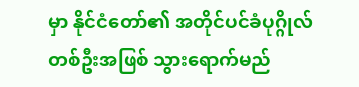မှာ နိုင်ငံတော်၏ အတိုင်ပင်ခံပုဂ္ဂိုလ် တစ်ဦးအဖြစ် သွားရောက်မည်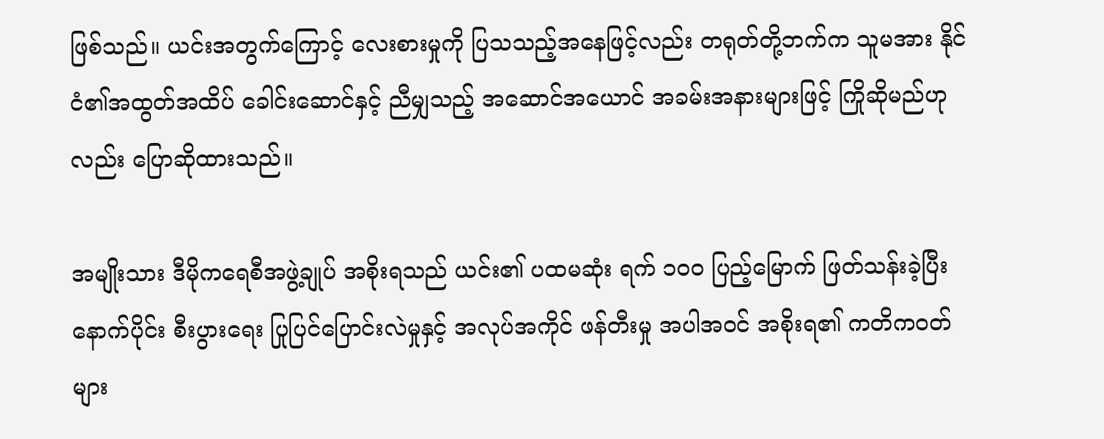ဖြစ်သည်။ ယင်းအတွက်ကြောင့် လေးစားမှုကို ပြသသည့်အနေဖြင့်လည်း တရုတ်တို့ဘက်က သူမအား နိုင်ငံ၏အထွတ်အထိပ် ခေါင်းဆောင်နှင့် ညီမျှသည့် အဆောင်အယောင် အခမ်းအနားများဖြင့် ကြိုဆိုမည်ဟုလည်း ပြောဆိုထားသည်။

အမျိုးသား ဒီမိုကရေစီအဖွဲ့ချုပ် အစိုးရသည် ယင်း၏ ပထမဆုံး ရက် ၁၀၀ ပြည့်မြောက် ဖြတ်သန်းခဲ့ပြီးနောက်ပိုင်း စီးပွားရေး ပြုပြင်ပြောင်းလဲမှုနှင့် အလုပ်အကိုင် ဖန်တီးမှု အပါအဝင် အစိုးရ၏ ကတိကဝတ်များ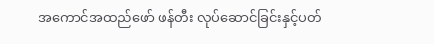အကောင်အထည်ဖော် ဖန်တီး လုပ်ဆောင်ခြင်းနှင့်ပတ်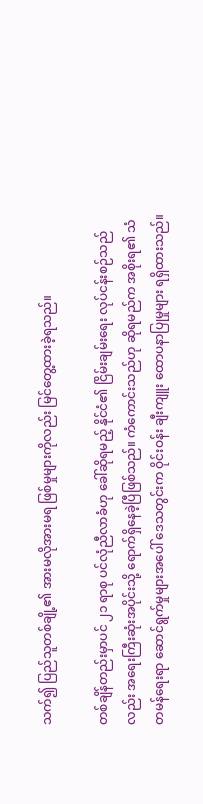သက်၍ ပြည်သူတစ်ချို့၏ အားမလိုအားမရ ဖြစ်မှုများကိုလည်း မြင်တွေ့ထားခဲ့ရသည်။

တစ်ချိန်တည်းမှာပင် ၂၁ ရာစု ပင်လုံညီလာခံဟု ခေါ်ဆိုရမည့် နိုင်ငံ၏ ငြိမ်းချမ်းရေး လုပ်ငန်းစဉ်သည်လည်း အရေးကြီးဆုံးအပိုင်းသို့ ရောက်ရှိနေခဲ့ပြီဖြစ်သည်။ ကံကောင်းသည်ဟု ဆိုရမည်က အစိုးရ၏ သံတမန်ရေးရာ ဆောင်ရွက်မှုများအပေါ် ဒေသတွင်းက ဝိုင်းဝန်း ချီးကျူး ထောပနာပြုမှုများ ရရှိထားသည်။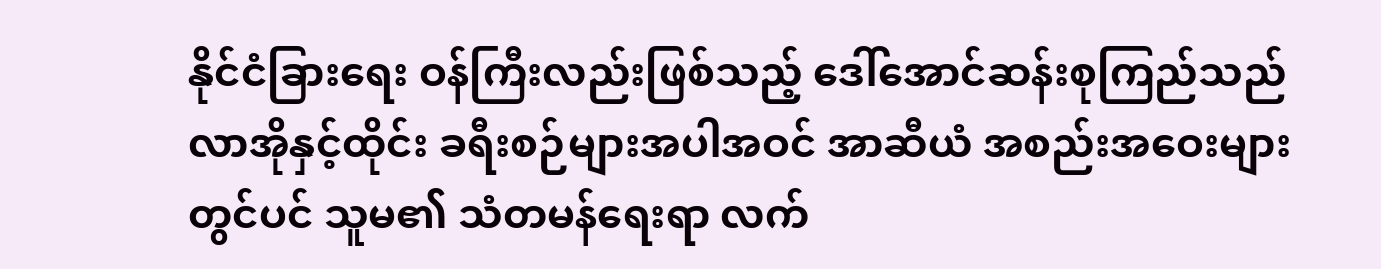နိုင်ငံခြားရေး ဝန်ကြီးလည်းဖြစ်သည့် ဒေါ်အောင်ဆန်းစုကြည်သည် လာအိုနှင့်ထိုင်း ခရီးစဉ်များအပါအဝင် အာဆီယံ အစည်းအဝေးများတွင်ပင် သူမ၏ သံတမန်ရေးရာ လက်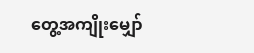တွေ့အကျိုးမျှော်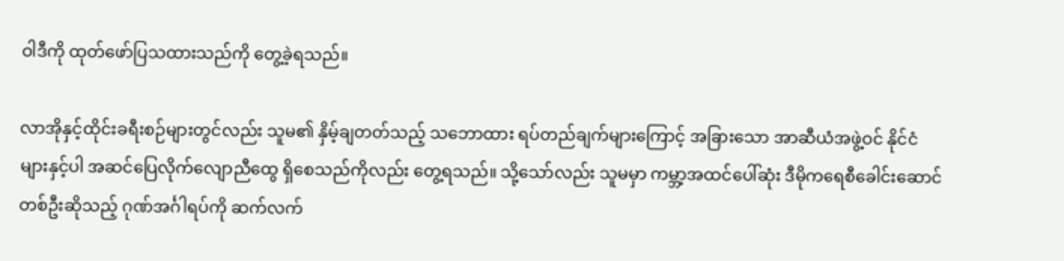ဝါဒီကို ထုတ်ဖော်ပြသထားသည်ကို တွေ့ခဲ့ရသည်။

လာအိုနှင့်ထိုင်းခရီးစဉ်များတွင်လည်း သူမ၏ နှိမ့်ချတတ်သည့် သဘောထား ရပ်တည်ချက်များကြောင့် အခြားသော အာဆီယံအဖွဲ့ဝင် နိုင်ငံများနှင့်ပါ အဆင်ပြေလိုက်လျောညီထွေ ရှိစေသည်ကိုလည်း တွေ့ရသည်။ သို့သော်လည်း သူမမှာ ကမ္ဘာ့အထင်ပေါ်ဆုံး ဒီမိုကရေစီခေါင်းဆောင်တစ်ဦးဆိုသည့် ဂုဏ်အင်္ဂါရပ်ကို ဆက်လက်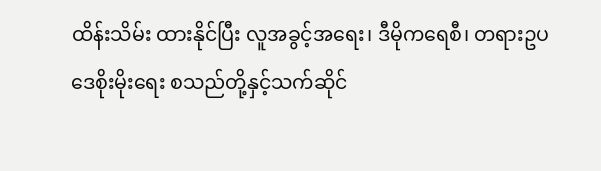ထိန်းသိမ်း ထားနိုင်ပြီး လူအခွင့်အရေး၊ ဒီမိုကရေစီ၊ တရားဥပဒေစိုးမိုးရေး စသည်တို့နှင့်သက်ဆိုင်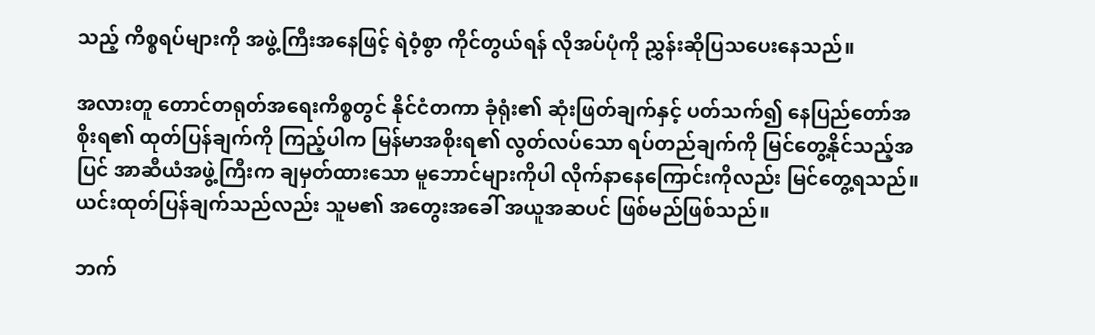သည့် ကိစ္စရပ်များကို အဖွဲ့ကြီးအနေဖြင့် ရဲဝံ့စွာ ကိုင်တွယ်ရန် လိုအပ်ပုံကို ညွှန်းဆိုပြသပေးနေသည်။

အလားတူ တောင်တရုတ်အရေးကိစ္စတွင် နိုင်ငံတကာ ခုံရုံး၏ ဆုံးဖြတ်ချက်နှင့် ပတ်သက်၍ နေပြည်တော်အစိုးရ၏ ထုတ်ပြန်ချက်ကို ကြည့်ပါက မြန်မာအစိုးရ၏ လွတ်လပ်သော ရပ်တည်ချက်ကို မြင်တွေ့နိုင်သည့်အပြင် အာဆီယံအဖွဲ့ကြီးက ချမှတ်ထားသော မူဘောင်များကိုပါ လိုက်နာနေကြောင်းကိုလည်း မြင်တွေ့ရသည်။ ယင်းထုတ်ပြန်ချက်သည်လည်း သူမ၏ အတွေးအခေါ် အယူအဆပင် ဖြစ်မည်ဖြစ်သည်။

ဘက်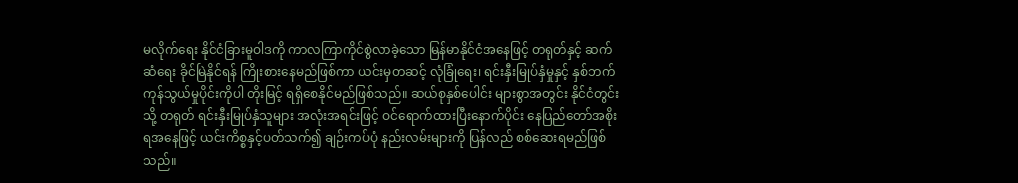မလိုက်ရေး နိုင်ငံခြားမူဝါဒကို ကာလကြာကိုင်စွဲလာခဲ့သော မြန်မာနိုင်ငံအနေဖြင့် တရုတ်နှင့် ဆက်ဆံရေး ခိုင်မြဲနိုင်ရန် ကြိုးစားနေမည်ဖြစ်ကာ ယင်းမှတဆင့် လုံခြုံရေး၊ ရင်းနှီးမြုပ်နှံမှုနှင့် နှစ်ဘက် ကုန်သွယ်မှုပိုင်းကိုပါ တိုးမြင့် ရရှိစေနိုင်မည်ဖြစ်သည်။ ဆယ်စုနှစ်ပေါင်း များစွာအတွင်း နိုင်ငံတွင်းသို့ တရုတ် ရင်းနှီးမြုပ်နှံသူများ အလုံးအရင်းဖြင့် ဝင်ရောက်ထားပြီးနောက်ပိုင်း နေပြည်တော်အစိုးရအနေဖြင့် ယင်းကိစ္စနှင့်ပတ်သက်၍ ချဉ်းကပ်ပုံ နည်းလမ်းများကို ပြန်လည် စစ်ဆေးရမည်ဖြစ်သည်။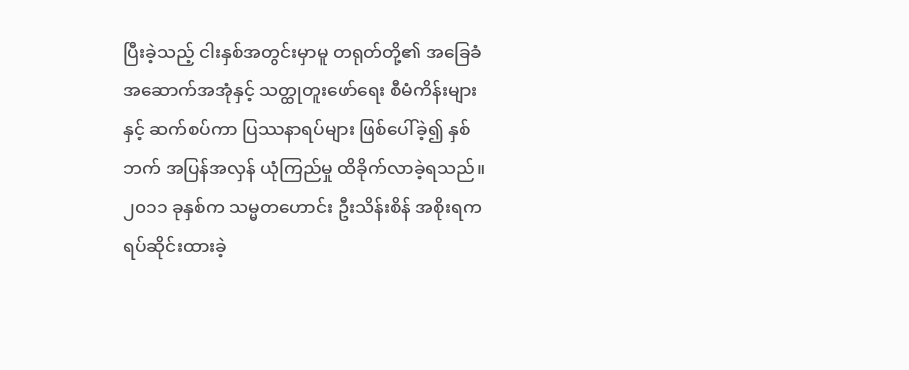ပြီးခဲ့သည့် ငါးနှစ်အတွင်းမှာမူ တရုတ်တို့၏ အခြေခံအဆောက်အအုံနှင့် သတ္ထုတူးဖော်ရေး စီမံကိန်းများနှင့် ဆက်စပ်ကာ ပြဿနာရပ်များ ဖြစ်ပေါ်ခဲ့၍ နှစ်ဘက် အပြန်အလှန် ယုံကြည်မှု ထိခိုက်လာခဲ့ရသည်။ ၂၀၁၁ ခုနှစ်က သမ္မတဟောင်း ဦးသိန်းစိန် အစိုးရက ရပ်ဆိုင်းထားခဲ့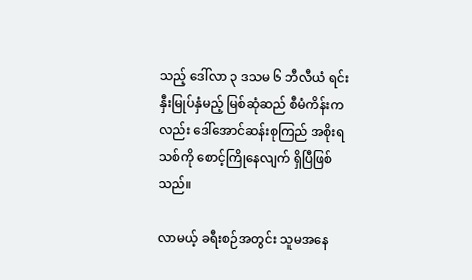သည့် ဒေါ်လာ ၃ ဒသမ ၆ ဘီလီယံ ရင်းနှီးမြုပ်နှံမည့် မြစ်ဆုံဆည် စီမံကိန်းကလည်း ဒေါ်အောင်ဆန်းစုကြည် အစိုးရသစ်ကို စောင့်ကြိုနေလျက် ရှိပြီဖြစ်သည်။

လာမယ့် ခရီးစဉ်အတွင်း သူမအနေ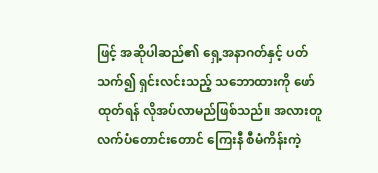ဖြင့် အဆိုပါဆည်၏ ရှေ့အနာဂတ်နှင့် ပတ်သက်၍ ရှင်းလင်းသည့် သဘောထားကို ဖော်ထုတ်ရန် လိုအပ်လာမည်ဖြစ်သည်။ အလားတူ လက်ပံတောင်းတောင် ကြေးနီ စီမံကိန်းကဲ့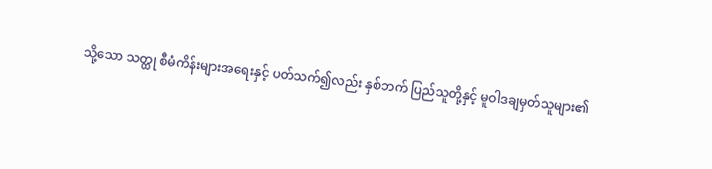သို့သော သတ္ထု စီမံကိန်းများအရေးနှင့် ပတ်သက်၍လည်း နှစ်ဘက် ပြည်သူတို့နှင့် မူဝါဒချမှတ်သူများ၏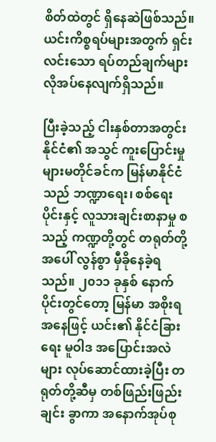စိတ်ထဲတွင် ရှိနေဆဲဖြစ်သည်။ ယင်းကိစ္စရပ်များအတွက် ရှင်းလင်းသော ရပ်တည်ချက်များ လိုအပ်နေလျက်ရှိသည်။

ပြီးခဲ့သည့် ငါးနှစ်တာအတွင်းနိုင်ငံ၏ အသွင် ကူးပြောင်းမှုများမတိုင်ခင်က မြန်မာနိုင်ငံသည် ဘဏ္ဍာရေး၊ စစ်ရေးပိုင်းနှင့် လူသားချင်းစာနာမှု စသည့် ကဏ္ဍတို့တွင် တရုတ်တို့အပေါ် လွန်စွာ မှီခိုနေခဲ့ရသည်။ ၂၀၁၁ ခုနှစ် နောက်ပိုင်းတွင်တော့ မြန်မာ အစိုးရအနေဖြင့် ယင်း၏ နိုင်ငံခြားရေး မူဝါဒ အပြောင်းအလဲများ လုပ်ဆောင်ထားခဲ့ပြီး တရုတ်တို့ဆီမှ တစ်ဖြည်းဖြည်းချင်း ခွာကာ အနောက်အုပ်စု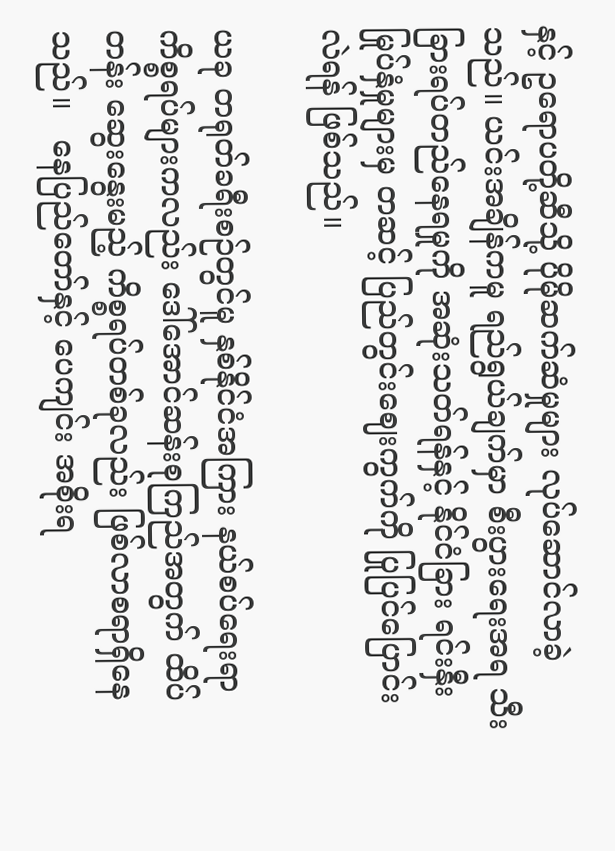နှင့် ဥရောပတို့ဆီသို့ ပိုမိုဆက်ဆံမှုများ လုပ်ဆောင်လာခဲ့သည်။ ယင်းအချိန်ကမူ ရည်ရွယ်ချက်မှာ စီးပွားရေးအရ သီးခြားရပ်တည်နေရမှုကို အဆုံးသတ်ရန်နှင့် နိုင်ငံခြား ရင်းနှီးမြုပ်နှံမှုများမှ တဆင့် ပြည်တွင်းဈေးကွက်ကို ပြုပြင်ပြောင်းလဲရန် ဖြစ်သည်။

ယခု တရုတ်ခရီးစဉ်တွင်မူ နှစ်နိုင်ငံအကြား နယ်စပ်ရေးရာ ကိစ္စရပ်များကလည်း ဒေါ်အောင်ဆန်းစုကြည်အတွက် ထိပ်တန်း ဆွေးနွေးမည့် ကိစ္စရပ်တစ်ခုလည်း ဖြစ်လာစရာရှိနေသည်။   နေပြည်တော်နှင့် ပေကျင်း အစိုးရ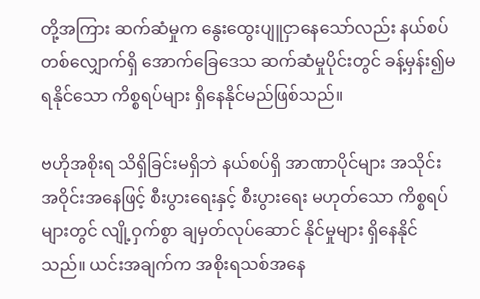တို့အကြား ဆက်ဆံမှုက နွေးထွေးပျူငှာနေသော်လည်း နယ်စပ်တစ်လျှောက်ရှိ အောက်ခြေဒေသ ဆက်ဆံမှုပိုင်းတွင် ခန့်မှန်း၍မရနိုင်သော ကိစ္စရပ်များ ရှိနေနိုင်မည်ဖြစ်သည်။

ဗဟိုအစိုးရ သိရှိခြင်းမရှိဘဲ နယ်စပ်ရှိ အာဏာပိုင်များ အသိုင်းအဝိုင်းအနေဖြင့် စီးပွားရေးနှင့် စီးပွားရေး မဟုတ်သော ကိစ္စရပ်များတွင် လျို့ဝှက်စွာ ချမှတ်လုပ်ဆောင် နိုင်မှုများ ရှိနေနိုင်သည်။ ယင်းအချက်က အစိုးရသစ်အနေ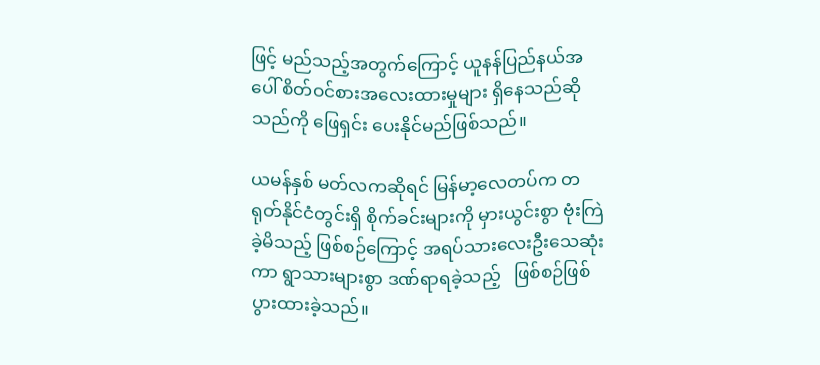ဖြင့် မည်သည့်အတွက်ကြောင့် ယူနန်ပြည်နယ်အပေါ် စိတ်ဝင်စားအလေးထားမှုများ ရှိနေသည်ဆိုသည်ကို ဖြေရှင်း ပေးနိုင်မည်ဖြစ်သည်။

ယမန်နှစ် မတ်လကဆိုရင် မြန်မာ့လေတပ်က တရုတ်နိုင်ငံတွင်းရှိ စိုက်ခင်းများကို မှားယွင်းစွာ ဗုံးကြဲခဲ့မိသည့် ဖြစ်စဉ်ကြောင့် အရပ်သားလေးဦးသေဆုံးကာ ရွာသားများစွာ ဒဏ်ရာရခဲ့သည့်   ဖြစ်စဉ်ဖြစ်ပွားထားခဲ့သည်။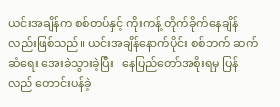ယင်းအချိန်က စစ်တပ်နှင့် ကိုးကန့် တိုက်ခိုက်နေချိန်လည်းဖြစ်သည်။ ယင်းအချိန်နောက်ပိုင်း စစ်ဘက် ဆက်ဆံရေး အေးခဲသွားခဲ့ပြီး   နေပြည်တော်အစိုးရမှ ပြန်လည် တောင်းပန်ခဲ့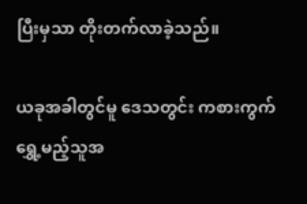ပြီးမှသာ တိုးတက်လာခဲ့သည်။

ယခုအခါတွင်မူ ဒေသတွင်း ကစားကွက် ရွှေ့မည့်သူအ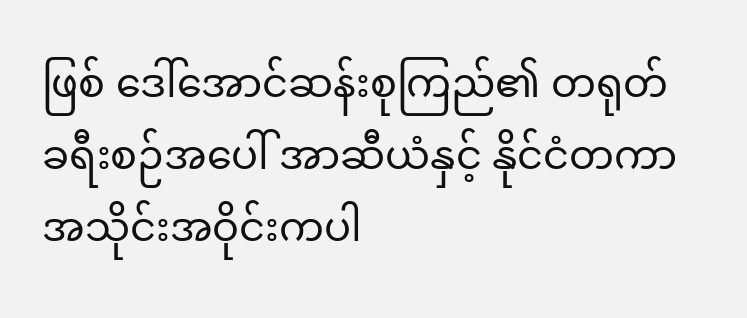ဖြစ် ဒေါ်အောင်ဆန်းစုကြည်၏ တရုတ်ခရီးစဉ်အပေါ် အာဆီယံနှင့် နိုင်ငံတကာ အသိုင်းအဝိုင်းကပါ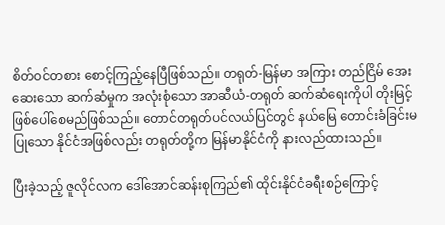စိတ်ဝင်တစား စောင့်ကြည့်နေပြီဖြစ်သည်။ တရုတ်-မြန်မာ အကြား တည်ငြိမ် အေးဆေးသော ဆက်ဆံမှုက အလုံးစုံသော အာဆီယံ-တရုတ် ဆက်ဆံရေးကိုပါ တိုးမြင့် ဖြစ်ပေါ်စေမည်ဖြစ်သည်။ တောင်တရုတ်ပင်လယ်ပြင်တွင် နယ်မြေ တောင်းခံခြင်းမပြုသော နိုင်ငံအဖြစ်လည်း တရုတ်တို့က မြန်မာနိုင်ငံကို နားလည်ထားသည်။

ပြီးခဲ့သည့် ဇူလိုင်လက ဒေါ်အောင်ဆန်းစုကြည်၏ ထိုင်းနိုင်ငံခရီးစဉ်ကြောင့်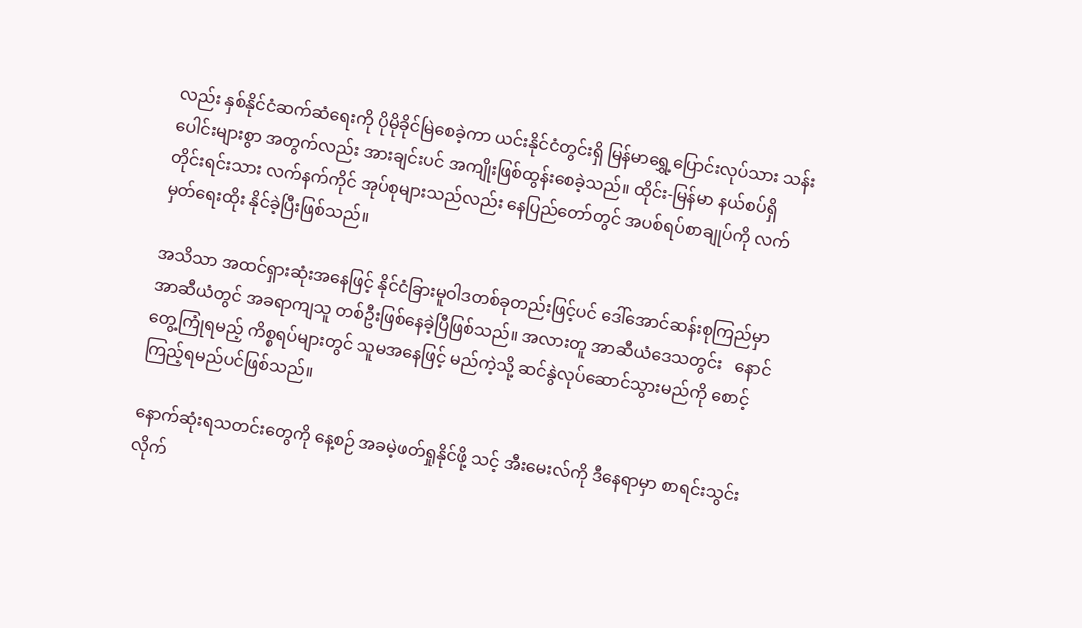လည်း နှစ်နိုင်ငံဆက်ဆံရေးကို ပိုမိုခိုင်မြဲစေခဲ့ကာ ယင်းနိုင်ငံတွင်းရှိ မြန်မာရွှေ့ပြောင်းလုပ်သား သန်းပေါင်းများစွာ အတွက်လည်း အားချင်းပင် အကျိုးဖြစ်ထွန်းစေခဲ့သည်။ ထိုင်း-မြန်မာ နယ်စပ်ရှိ တိုင်းရင်းသား လက်နက်ကိုင် အုပ်စုများသည်လည်း နေပြည်တော်တွင် အပစ်ရပ်စာချုပ်ကို လက်မှတ်ရေးထိုး နိုင်ခဲ့ပြီးဖြစ်သည်။

အသိသာ အထင်ရှားဆုံးအနေဖြင့် နိုင်ငံခြားမူဝါဒတစ်ခုတည်းဖြင့်ပင် ဒေါ်အောင်ဆန်းစုကြည်မှာ အာဆီယံတွင် အခရာကျသူ တစ်ဦးဖြစ်နေခဲ့ပြီဖြစ်သည်။ အလားတူ အာဆီယံဒေသတွင်း   နောင်တွေ့ကြုံရမည့် ကိစ္စရပ်များတွင် သူမအနေဖြင့် မည်ကဲ့သို့ ဆင်နွဲလုပ်ဆောင်သွားမည်ကို စောင့်ကြည့်ရမည်ပင်ဖြစ်သည်။

နောက်ဆုံးရသတင်းတွေကို နေ့စဉ် အခမဲ့ဖတ်ရှုနိုင်ဖို့ သင့် အီးမေးလ်ကို ဒီနေရာမှာ စာရင်းသွင်းလိုက်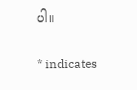ပါ။

* indicates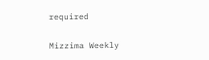required

Mizzima Weekly